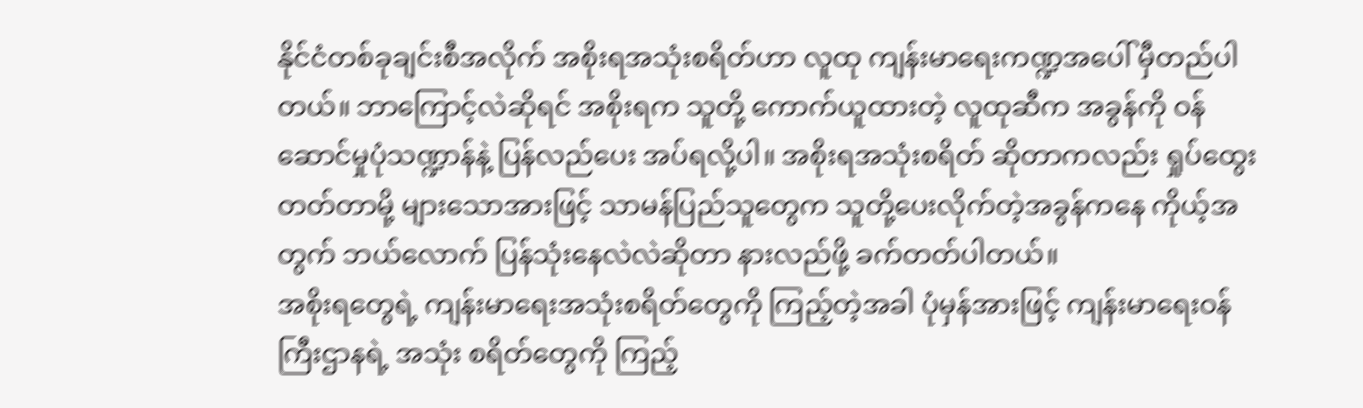နိုင်ငံတစ်ခုချင်းစီအလိုက် အစိုးရအသုံးစရိတ်ဟာ လူထု ကျန်းမာရေးကဏ္ဍအပေါ် မှီတည်ပါတယ်။ ဘာကြောင့်လဲဆိုရင် အစိုးရက သူတို့ ကောက်ယူထားတဲ့ လူထုဆီက အခွန်ကို ဝန်ဆောင်မှုပုံသဏ္ဍာန်နဲ့ ပြန်လည်ပေး အပ်ရလို့ပါ။ အစိုးရအသုံးစရိတ် ဆိုတာကလည်း ရှုပ်ထွေးတတ်တာမို့ များသောအားဖြင့် သာမန်ပြည်သူတွေက သူတို့ပေးလိုက်တဲ့အခွန်ကနေ ကိုယ့်အတွက် ဘယ်လောက် ပြန်သုံးနေလဲလဲဆိုတာ နားလည်ဖို့ ခက်တတ်ပါတယ်။
အစိုးရတွေရဲ့ ကျန်းမာရေးအသုံးစရိတ်တွေကို ကြည့်တဲ့အခါ ပုံမှန်အားဖြင့် ကျန်းမာရေးဝန်ကြီးဌာနရဲ့ အသုံး စရိတ်တွေကို ကြည့်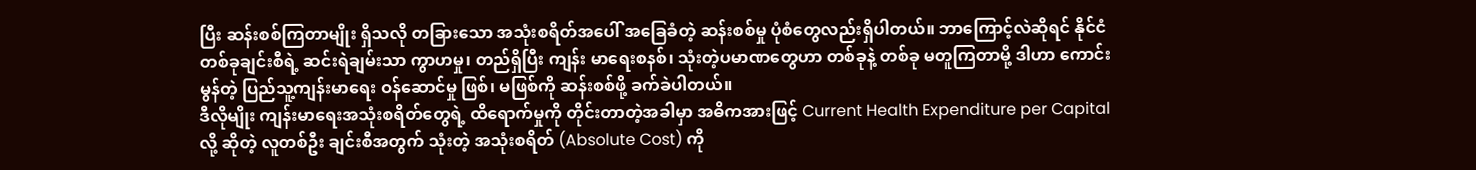ပြီး ဆန်းစစ်ကြတာမျိုး ရှိသလို တခြားသော အသုံးစရိတ်အပေါ် အခြေခံတဲ့ ဆန်းစစ်မှု ပုံစံတွေလည်းရှိပါတယ်။ ဘာကြောင့်လဲဆိုရင် နိုင်ငံတစ်ခုချင်းစီရဲ့ ဆင်းရဲချမ်းသာ ကွာဟမှု၊ တည်ရှိပြီး ကျန်း မာရေးစနစ်၊ သုံးတဲ့ပမာဏတွေဟာ တစ်ခုနဲ့ တစ်ခု မတူကြတာမို့ ဒါဟာ ကောင်းမွန်တဲ့ ပြည်သူ့ကျန်းမာရေး ဝန်ဆောင်မှု ဖြစ်၊ မဖြစ်ကို ဆန်းစစ်ဖို့ ခက်ခဲပါတယ်။
ဒီလိုမျိုး ကျန်းမာရေးအသုံးစရိတ်တွေရဲ့ ထိရောက်မှုကို တိုင်းတာတဲ့အခါမှာ အဓိကအားဖြင့် Current Health Expenditure per Capital လို့ ဆိုတဲ့ လူတစ်ဦး ချင်းစီအတွက် သုံးတဲ့ အသုံးစရိတ် (Absolute Cost) ကို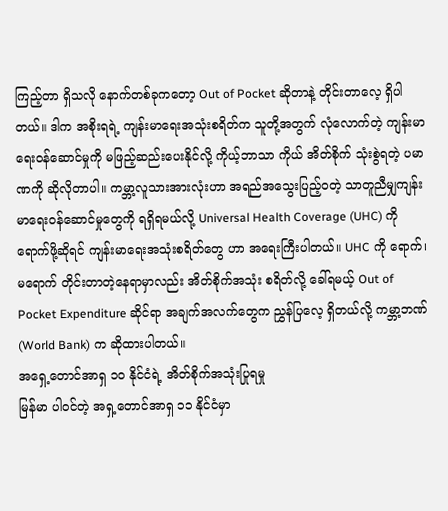ကြည့်တာ ရှိသလို နောက်တစ်ခုကတော့ Out of Pocket ဆိုတာနဲ့ တိုင်းတာလေ့ ရှိပါတယ်။ ဒါက အစိုးရရဲ့ ကျန်းမာရေးအသုံးစရိတ်က သူတို့အတွက် လုံလောက်တဲ့ ကျန်းမာရေးဝန်ဆောင်မှုကို မဖြည့်ဆည်းပေးနိုင်လို့ ကိုယ့်ဘာသာ ကိုယ် အိတ်စိုက် သုံးစွဲရတဲ့ ပမာဏကို ဆိုလိုတာပါ။ ကမ္ဘာ့လူသားအားလုံးဟာ အရည်အသွေးပြည့်ဝတဲ့ သာတူညီမျှကျန်းမာရေးဝန်ဆောင်မှုတွေကို ရရှိရမယ်လို့ Universal Health Coverage (UHC) ကို ရောက်ဖို့ဆိုရင် ကျန်းမာရေးအသုံးစရိတ်တွေ ဟာ အရေးကြီးပါတယ်။ UHC ကို ရောက်၊ မရောက် တိုင်းတာတဲ့နေရာမှာလည်း အိတ်စိုက်အသုံး စရိတ်လို့ ခေါ်ရမယ့် Out of Pocket Expenditure ဆိုင်ရာ အချက်အလက်တွေက ညွှန်ပြလေ့ ရှိတယ်လို့ ကမ္ဘာ့ဘဏ် (World Bank) က ဆိုထားပါတယ်။
အရှေ့တောင်အာရှ ၁၀ နိုင်ငံရဲ့ အိတ်စိုက်အသုံးပြုရမှု
မြန်မာ ပါဝင်တဲ့ အရှ့တောင်အာရှ ၁၁ နိုင်ငံမှာ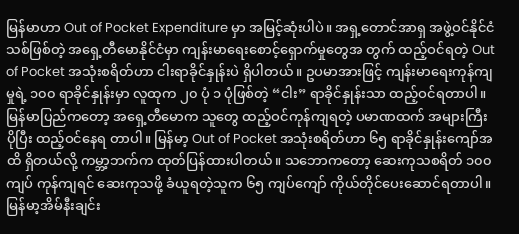မြန်မာဟာ Out of Pocket Expenditure မှာ အမြင့်ဆုံးပါပဲ။ အရှ့တောင်အာရှ အဖွဲ့ဝင်နိုင်ငံသစ်ဖြစ်တဲ့ အရှေ့တီမောနိုင်ငံမှာ ကျန်းမာရေးစောင့်ရှောက်မှုတွေအ တွက် ထည့်ဝင်ရတဲ့ Out of Pocket အသုံးစရိတ်ဟာ ငါးရာခိုင်နှုန်းပဲ ရှိပါတယ်။ ဥပမာအားဖြင့် ကျန်းမာရေးကုန်ကျမှုရဲ့ ၁၀၀ ရာခိုင်နှုန်းမှာ လူထုက ၂၀ ပုံ ၁ ပုံဖြစ်တဲ့ “ငါး” ရာခိုင်နှုန်းသာ ထည့်ဝင်ရတာပါ။ မြန်မာပြည်ကတော့ အရှေ့တီမောက သူတွေ ထည့်ဝင်ကုန်ကျရတဲ့ ပမာဏထက် အများကြီး ပိုပြီး ထည့်ဝင်နေရ တာပါ။ မြန်မာ့ Out of Pocket အသုံးစရိတ်ဟာ ၆၅ ရာခိုင်နှုန်းကျော်အထိ ရှိတယ်လို့ ကမ္ဘာ့ဘက်က ထုတ်ပြန်ထားပါတယ်။ သဘောကတော့ ဆေးကုသစရိတ် ၁၀၀ ကျပ် ကုန်ကျရင် ဆေးကုသဖို့ ခံယူရတဲ့သူက ၆၅ ကျပ်ကျော် ကိုယ်တိုင်ပေးဆောင်ရတာပါ။ မြန်မာ့အိမ်နီးချင်း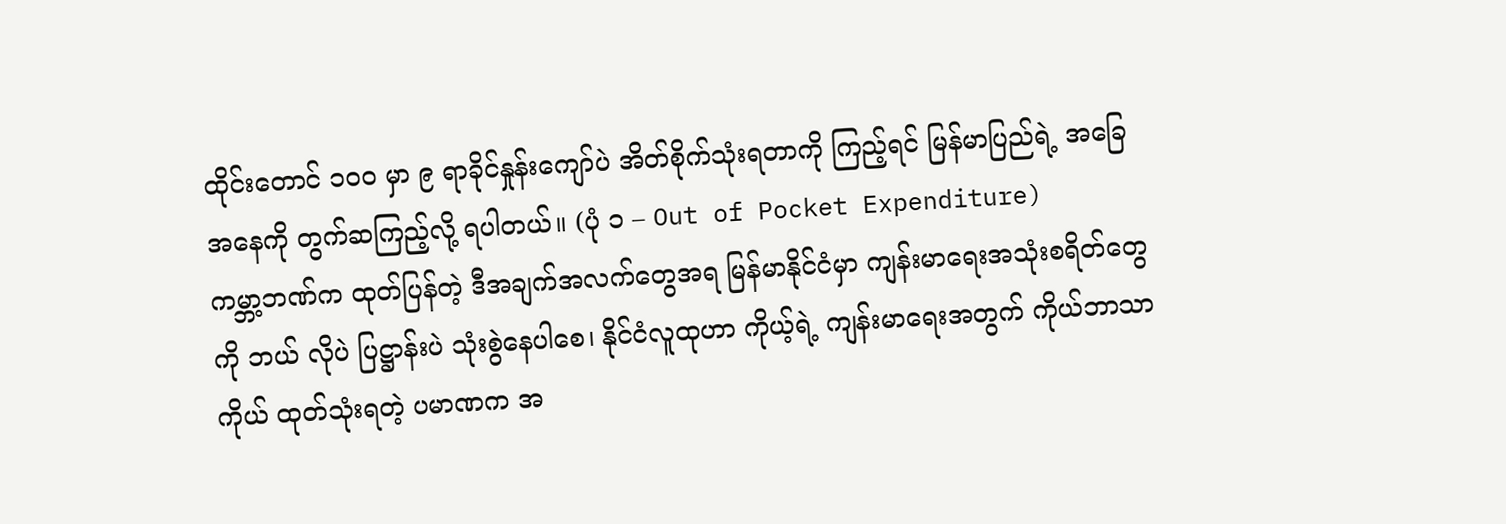ထိုင်းတောင် ၁၀၀ မှာ ၉ ရာခိုင်နှုန်းကျော်ပဲ အိတ်စိုက်သုံးရတာကို ကြည့်ရင် မြန်မာပြည်ရဲ့ အခြေအနေကို တွက်ဆကြည့်လို့ ရပါတယ်။ (ပုံ ၁ – Out of Pocket Expenditure)
ကမ္ဘာ့ဘဏ်က ထုတ်ပြန်တဲ့ ဒီအချက်အလက်တွေအရ မြန်မာနိုင်ငံမှာ ကျန်းမာရေးအသုံးစရိတ်တွေကို ဘယ် လိုပဲ ပြဋ္ဌာန်းပဲ သုံးစွဲနေပါစေ၊ နိုင်ငံလူထုဟာ ကိုယ့်ရဲ့ ကျန်းမာရေးအတွက် ကိုယ်ဘာသာ ကိုယ် ထုတ်သုံးရတဲ့ ပမာဏက အ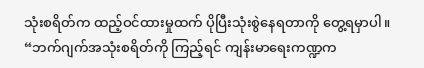သုံးစရိတ်က ထည့်ဝင်ထားမှုထက် ပိုပြီးသုံးစွဲနေရတာကို တွေ့ရမှာပါ။
“ဘက်ဂျက်အသုံးစရိတ်ကို ကြည့်ရင် ကျန်းမာရေးကဏ္ဍက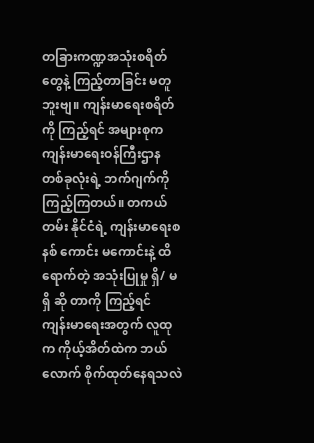တခြားကဏ္ဍအသုံးစရိတ်တွေနဲ့ ကြည့်တာခြင်း မတူဘူးဗျ။ ကျန်းမာရေးစရိတ်ကို ကြည့်ရင် အများစုက ကျန်းမာရေးဝန်ကြီးဌာနတစ်ခုလုံးရဲ့ ဘက်ဂျက်ကို ကြည့်ကြတယ်။ တကယ်တမ်း နိုင်ငံရဲ့ ကျန်းမာရေးစနစ် ကောင်း မကောင်းနဲ့ ထိရောက်တဲ့ အသုံးပြုမှု ရှိ/ မရှိ ဆို တာကို ကြည့်ရင် ကျန်းမာရေးအတွက် လူထုက ကိုယ့်အိတ်ထဲက ဘယ်လောက် စိုက်ထုတ်နေရသလဲ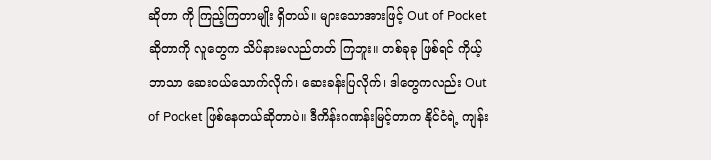ဆိုတာ ကို ကြည့်ကြတာမျိုး ရှိတယ်။ များသောအားဖြင့် Out of Pocket ဆိုတာကို လူတွေက သိပ်နားမလည်တတ် ကြဘူး။ တစ်ခုခု ဖြစ်ရင် ကိုယ့်ဘာသာ ဆေးဝယ်သောက်လိုက်၊ ဆေးခန်းပြလိုက်၊ ဒါတွေကလည်း Out of Pocket ဖြစ်နေတယ်ဆိုတာပဲ။ ဒီကိန်းဂဏန်းမြင့်တာက နိုင်ငံရဲ့ ကျန်း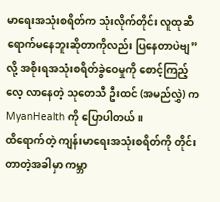မာရေးအသုံးစရိတ်က သုံးလိုက်တိုင်း လူထုဆီ ရောက်မနေဘူးဆိုတာကိုလည်း ပြနေတာပဲဗျ” လို့ အစိုးရအသုံးစရိတ်ခွဲဝေမှုကို စောင့်ကြည့် လေ့ လာနေတဲ့ သုတေသီ ဦးထင် (အမည်လွှဲ) က MyanHealth ကို ပြောပါတယ်။
ထိရောက်တဲ့ ကျန်းမာရေးအသုံးစရိတ်ကို တိုင်းတာတဲ့အခါမှာ ကမ္ဘာ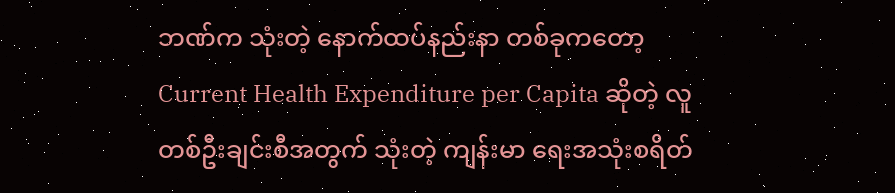ဘဏ်က သုံးတဲ့ နောက်ထပ်နည်းနာ တစ်ခုကတော့ Current Health Expenditure per Capita ဆိုတဲ့ လူတစ်ဦးချင်းစီအတွက် သုံးတဲ့ ကျန်းမာ ရေးအသုံးစရိတ်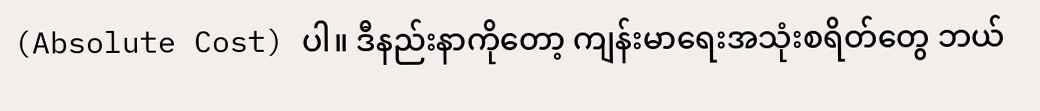(Absolute Cost) ပါ။ ဒီနည်းနာကိုတော့ ကျန်းမာရေးအသုံးစရိတ်တွေ ဘယ်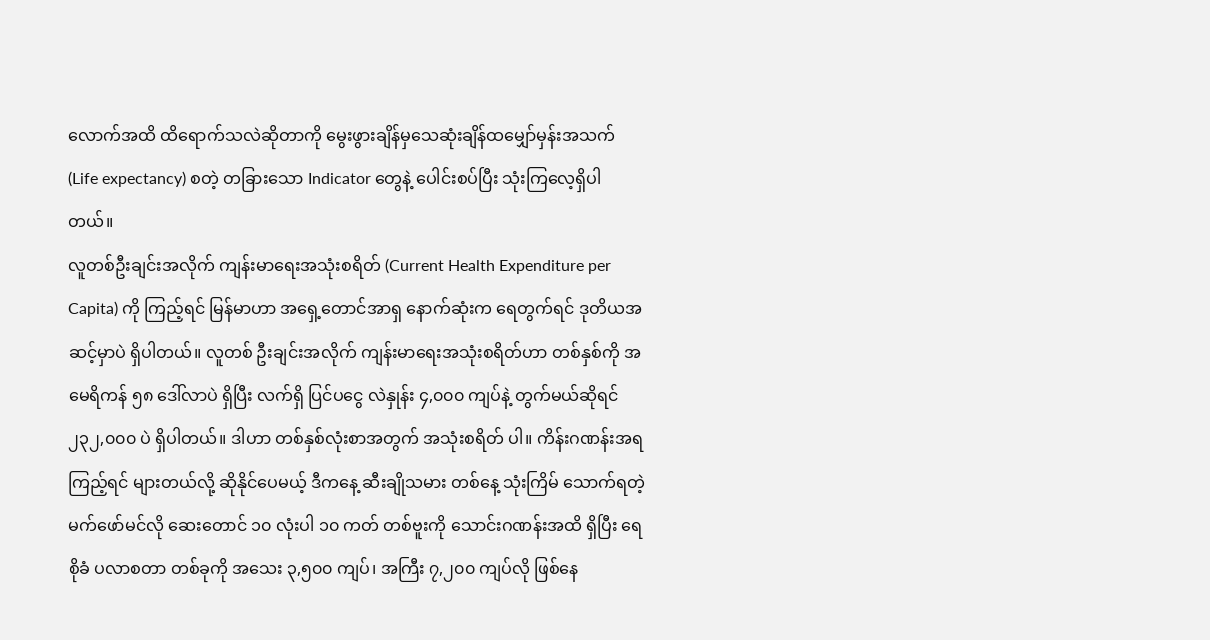လောက်အထိ ထိရောက်သလဲဆိုတာကို မွေးဖွားချိန်မှသေဆုံးချိန်ထမျှော်မှန်းအသက် (Life expectancy) စတဲ့ တခြားသော Indicator တွေနဲ့ ပေါင်းစပ်ပြီး သုံးကြလေ့ရှိပါတယ်။
လူတစ်ဦးချင်းအလိုက် ကျန်းမာရေးအသုံးစရိတ် (Current Health Expenditure per Capita) ကို ကြည့်ရင် မြန်မာဟာ အရှေ့တောင်အာရှ နောက်ဆုံးက ရေတွက်ရင် ဒုတိယအဆင့်မှာပဲ ရှိပါတယ်။ လူတစ် ဦးချင်းအလိုက် ကျန်းမာရေးအသုံးစရိတ်ဟာ တစ်နှစ်ကို အမေရိကန် ၅၈ ဒေါ်လာပဲ ရှိပြီး လက်ရှိ ပြင်ပငွေ လဲနှုန်း ၄,၀၀၀ ကျပ်နဲ့ တွက်မယ်ဆိုရင် ၂၃၂,၀၀၀ ပဲ ရှိပါတယ်။ ဒါဟာ တစ်နှစ်လုံးစာအတွက် အသုံးစရိတ် ပါ။ ကိန်းဂဏန်းအရ ကြည့်ရင် များတယ်လို့ ဆိုနိုင်ပေမယ့် ဒီကနေ့ ဆီးချိုသမား တစ်နေ့ သုံးကြိမ် သောက်ရတဲ့ မက်ဖော်မင်လို ဆေးတောင် ၁၀ လုံးပါ ၁၀ ကတ် တစ်ဗူးကို သောင်းဂဏန်းအထိ ရှိပြီး ရေစိုခံ ပလာစတာ တစ်ခုကို အသေး ၃,၅၀၀ ကျပ်၊ အကြီး ၇,၂၀၀ ကျပ်လို ဖြစ်နေ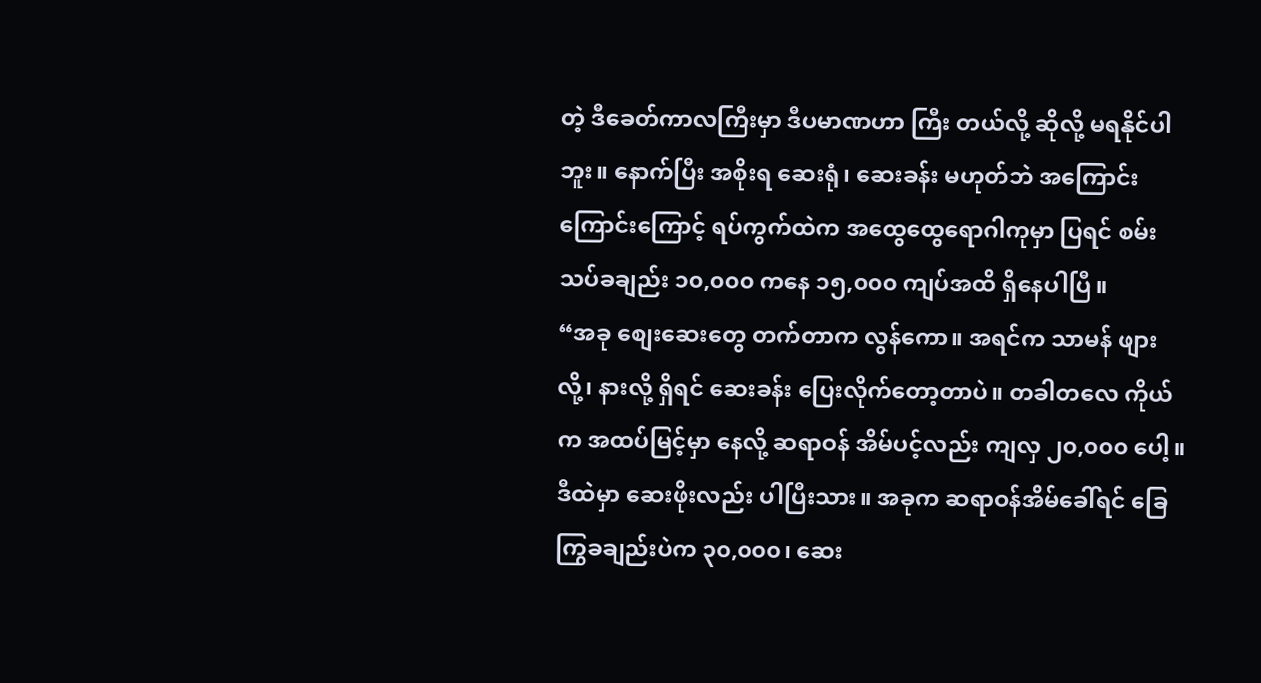တဲ့ ဒီခေတ်ကာလကြီးမှာ ဒီပမာဏဟာ ကြီး တယ်လို့ ဆိုလို့ မရနိုင်ပါဘူး။ နောက်ပြီး အစိုးရ ဆေးရုံ၊ ဆေးခန်း မဟုတ်ဘဲ အကြောင်းကြောင်းကြောင့် ရပ်ကွက်ထဲက အထွေထွေရောဂါကုမှာ ပြရင် စမ်းသပ်ခချည်း ၁၀,၀၀၀ ကနေ ၁၅,၀၀၀ ကျပ်အထိ ရှိနေပါပြီ။
“အခု စျေးဆေးတွေ တက်တာက လွန်ကော။ အရင်က သာမန် ဖျားလို့၊ နားလို့ ရှိရင် ဆေးခန်း ပြေးလိုက်တော့တာပဲ။ တခါတလေ ကိုယ်က အထပ်မြင့်မှာ နေလို့ ဆရာဝန် အိမ်ပင့်လည်း ကျလှ ၂၀,၀၀၀ ပေါ့။ ဒီထဲမှာ ဆေးဖိုးလည်း ပါပြီးသား။ အခုက ဆရာဝန်အိမ်ခေါ်ရင် ခြေကြွခချည်းပဲက ၃၀,၀၀၀၊ ဆေး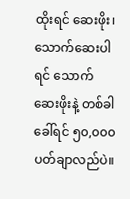ထိုးရင် ဆေးဖိုး၊ သောက်ဆေးပါရင် သောက်ဆေးဖိုးနဲ့ တစ်ခါခေါ်ရင် ၅၀,၀၀၀ ပတ်ချာလည်ပဲ။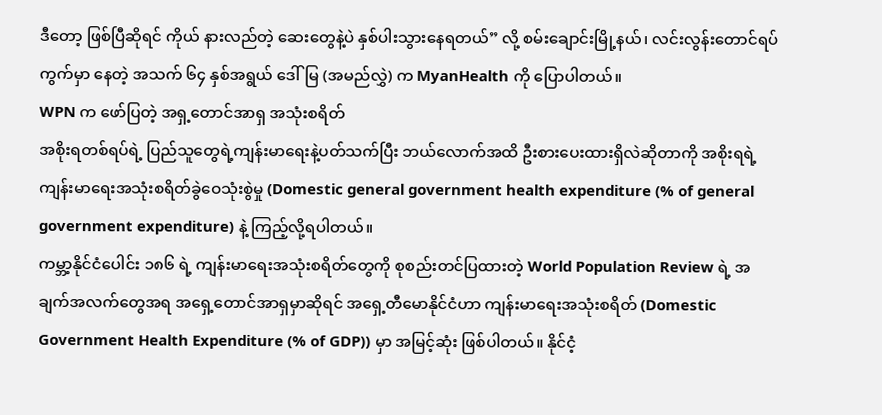ဒီတော့ ဖြစ်ပြီဆိုရင် ကိုယ် နားလည်တဲ့ ဆေးတွေနဲ့ပဲ နှစ်ပါးသွားနေရတယ်” လို့ စမ်းချောင်းမြို့နယ်၊ လင်းလွန်းတောင်ရပ်ကွက်မှာ နေတဲ့ အသက် ၆၄ နှစ်အရွယ် ဒေါ်မြ (အမည်လွှဲ) က MyanHealth ကို ပြောပါတယ်။
WPN က ဖော်ပြတဲ့ အရှ့တောင်အာရှ အသုံးစရိတ်
အစိုးရတစ်ရပ်ရဲ့ ပြည်သူတွေရဲ့ကျန်းမာရေးနဲ့ပတ်သက်ပြီး ဘယ်လောက်အထိ ဦးစားပေးထားရှိလဲဆိုတာကို အစိုးရရဲ့ကျန်းမာရေးအသုံးစရိတ်ခွဲဝေသုံးစွဲမှု (Domestic general government health expenditure (% of general government expenditure) နဲ့ ကြည့်လို့ရပါတယ်။
ကမ္ဘာ့နိုင်ငံပေါင်း ၁၈၆ ရဲ့ ကျန်းမာရေးအသုံးစရိတ်တွေကို စုစည်းတင်ပြထားတဲ့ World Population Review ရဲ့ အချက်အလက်တွေအရ အရှေ့တောင်အာရှမှာဆိုရင် အရှေ့တီမောနိုင်ငံဟာ ကျန်းမာရေးအသုံးစရိတ် (Domestic Government Health Expenditure (% of GDP)) မှာ အမြင့်ဆုံး ဖြစ်ပါတယ်။ နိုင်ငံ့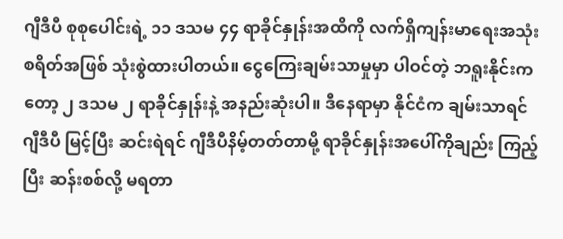ဂျီဒီပီ စုစုပေါင်းရဲ့ ၁၁ ဒသမ ၄၄ ရာခိုင်နှုန်းအထိကို လက်ရှိကျန်းမာရေးအသုံးစရိတ်အဖြစ် သုံးစွဲထားပါတယ်။ ငွေကြေးချမ်းသာမှုမှာ ပါဝင်တဲ့ ဘရူးနိုင်းကတော့ ၂ ဒသမ ၂ ရာခိုင်နှုန်းနဲ့ အနည်းဆုံးပါ။ ဒီနေရာမှာ နိုင်ငံက ချမ်းသာရင် ဂျီဒီပီ မြင့်ပြီး ဆင်းရဲရင် ဂျီဒီပီနိမ့်တတ်တာမို့ ရာခိုင်နှုန်းအပေါ်ကိုချည်း ကြည့်ပြီး ဆန်းစစ်လို့ မရတာ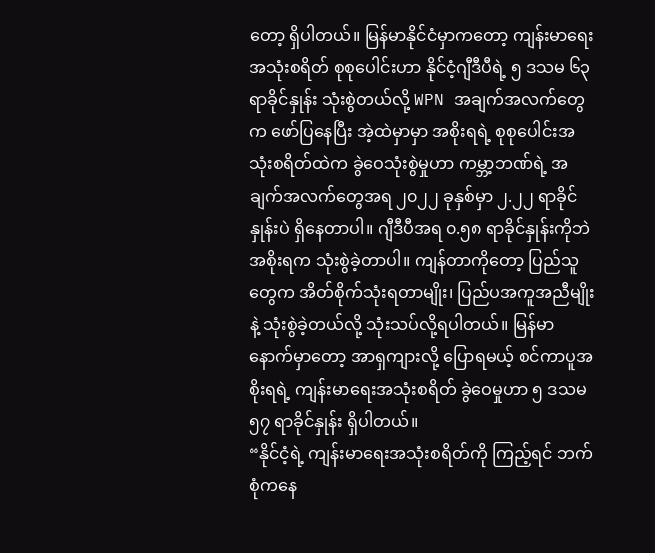တော့ ရှိပါတယ်။ မြန်မာနိုင်ငံမှာကတော့ ကျန်းမာရေးအသုံးစရိတ် စုစုပေါင်းဟာ နိုင်ငံ့ဂျီဒီပီရဲ့ ၅ ဒသမ ၆၃ ရာခိုင်နှုန်း သုံးစွဲတယ်လို့ WPN အချက်အလက်တွေက ဖော်ပြနေပြီး အဲ့ထဲမှာမှာ အစိုးရရဲ့ စုစုပေါင်းအသုံးစရိတ်ထဲက ခွဲဝေသုံးစွဲမှုဟာ ကမ္ဘာ့ဘဏ်ရဲ့ အချက်အလက်တွေအရ ၂၀၂၂ ခုနှစ်မှာ ၂.၂၂ ရာခိုင်နှုန်းပဲ ရှိနေတာပါ။ ဂျီဒီပီအရ ၀.၅၈ ရာခိုင်နှုန်းကိုဘဲ အစိုးရက သုံးစွဲခဲ့တာပါ။ ကျန်တာကိုတော့ ပြည်သူတွေက အိတ်စိုက်သုံးရတာမျိုး၊ ပြည်ပအကူအညီမျိုးနဲ့ သုံးစွဲခဲ့တယ်လို့ သုံးသပ်လို့ရပါတယ်။ မြန်မာနောက်မှာတော့ အာရှကျားလို့ ပြောရမယ့် စင်ကာပူအစိုးရရဲ့ ကျန်းမာရေးအသုံးစရိတ် ခွဲဝေမှုဟာ ၅ ဒသမ ၅၇ ရာခိုင်နှုန်း ရှိပါတယ်။
“နိုင်ငံ့ရဲ့ ကျန်းမာရေးအသုံးစရိတ်ကို ကြည့်ရင် ဘက်စုံကနေ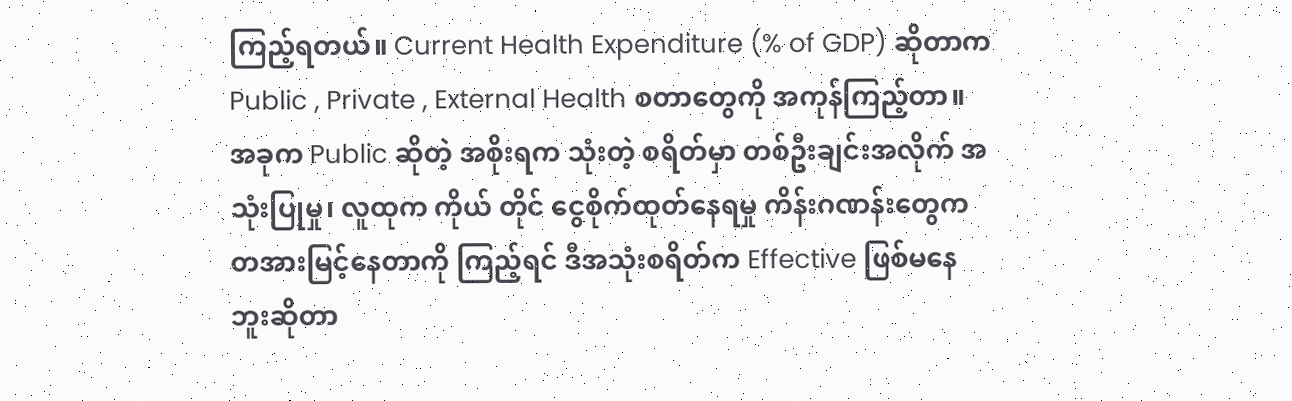ကြည့်ရတယ်။ Current Health Expenditure (% of GDP) ဆိုတာက Public , Private , External Health စတာတွေကို အကုန်ကြည့်တာ။ အခုက Public ဆိုတဲ့ အစိုးရက သုံးတဲ့ စရိတ်မှာ တစ်ဦးချင်းအလိုက် အသုံးပြုမှု၊ လူထုက ကိုယ် တိုင် ငွေစိုက်ထုတ်နေရမှု ကိန်းဂဏန်းတွေက တအားမြင့်နေတာကို ကြည့်ရင် ဒီအသုံးစရိတ်က Effective ဖြစ်မနေဘူးဆိုတာ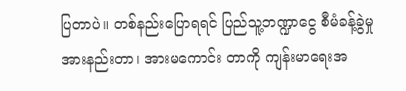ပြတာပဲ။ တစ်နည်းပြောရရင် ပြည်သူ့ဘဏ္ဍာငွေ စီမံခန့်ခွဲမှု အားနည်းတာ၊ အားမကောင်း တာကို ကျန်းမာရေးအ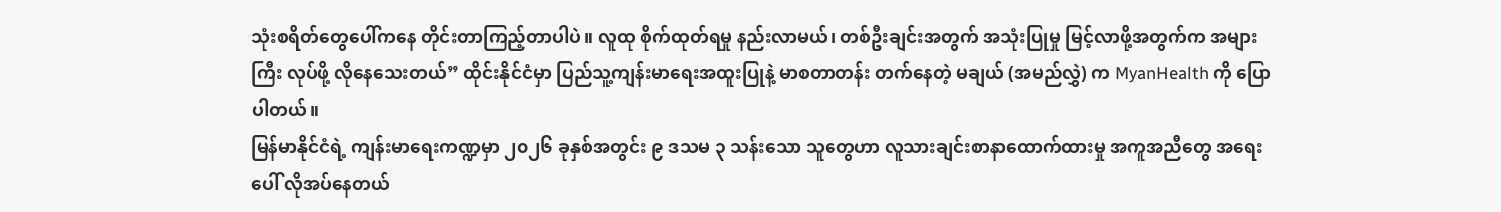သုံးစရိတ်တွေပေါ်ကနေ တိုင်းတာကြည့်တာပါပဲ။ လူထု စိုက်ထုတ်ရမှု နည်းလာမယ်၊ တစ်ဦးချင်းအတွက် အသုံးပြုမှု မြင့်လာဖို့အတွက်က အများကြီး လုပ်ဖို့ လိုနေသေးတယ်” ထိုင်းနိုင်ငံမှာ ပြည်သူ့ကျန်းမာရေးအထူးပြုနဲ့ မာစတာတန်း တက်နေတဲ့ မချယ် (အမည်လွှဲ) က MyanHealth ကို ပြောပါတယ်။
မြန်မာနိုင်ငံရဲ့ ကျန်းမာရေးကဏ္ဍမှာ ၂၀၂၆ ခုနှစ်အတွင်း ၉ ဒသမ ၃ သန်းသော သူတွေဟာ လူသားချင်းစာနာထောက်ထားမှု အကူအညီတွေ အရေးပေါ် လိုအပ်နေတယ်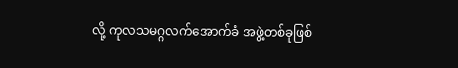လို့ ကုလသမဂ္ဂလက်အောက်ခံ အဖွဲ့တစ်ခုဖြစ်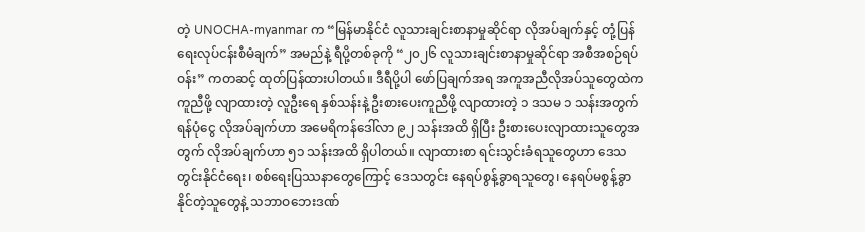တဲ့ UNOCHA-myanmar က “မြန်မာနိုင်ငံ လူသားချင်းစာနာမှုဆိုင်ရာ လိုအပ်ချက်နှင့် တုံ့ပြန်ရေးလုပ်ငန်းစီမံချက်” အမည်နဲ့ ရီပို့တစ်ခုကို “၂၀၂၆ လူသားချင်းစာနာမှုဆိုင်ရာ အစီအစဉ်ရပ်ဝန်း” ကတဆင့် ထုတ်ပြန်ထားပါတယ်။ ဒီရီပို့ပါ ဖော်ပြချက်အရ အကူအညီလိုအပ်သူတွေထဲက ကူညီဖို့ လျာထားတဲ့ လူဦးရေ နှစ်သန်းနဲ့ ဦးစားပေးကူညီဖို့ လျာထားတဲ့ ၁ ဒသမ ၁ သန်းအတွက် ရန်ပုံငွေ လိုအပ်ချက်ဟာ အမေရိကန်ဒေါ်လာ ၉၂ သန်းအထိ ရှိပြီး ဦးစားပေးလျာထားသူတွေအတွက် လိုအပ်ချက်ဟာ ၅၁ သန်းအထိ ရှိပါတယ်။ လျာထားစာ ရင်းသွင်းခံရသူတွေဟာ ဒေသတွင်းနိုင်ငံရေး၊ စစ်ရေးပြဿနာတွေကြောင့် ဒေသတွင်း နေရပ်စွန့်ခွာရသူတွေ၊ နေရပ်မစွန့်ခွာနိုင်တဲ့သူတွေနဲ့ သဘာဝဘေးဒဏ်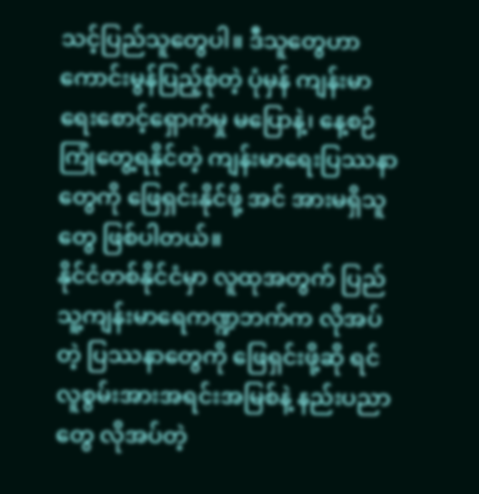သင့်ပြည်သူတွေပါ။ ဒီသူတွေဟာ ကောင်းမွန်ပြည့်စုံတဲ့ ပုံမှန် ကျန်းမာရေးစောင့်ရှောက်မှု မပြောနဲ့၊ နေ့စဉ်ကြုံတွေ့ရနိုင်တဲ့ ကျန်းမာရေးပြဿနာတွေကို ဖြေရှင်းနိုင်ဖို့ အင် အားမရှိသူတွေ ဖြစ်ပါတယ်။
နိုင်ငံတစ်နိုင်ငံမှာ လူထုအတွက် ပြည်သူ့ကျန်းမာရေကဏ္ဍဘက်က လိုအပ်တဲ့ ပြဿနာတွေကို ဖြေရှင်းဖို့ဆို ရင် လူစွမ်းအားအရင်းအမြစ်နဲ့ နည်းပညာတွေ လိုအပ်တဲ့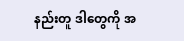နည်းတူ ဒါတွေကို အ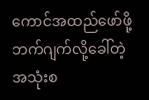ကောင်အထည်ဖော်ဖို့ ဘက်ဂျက်လို့ခေါ်တဲ့ အသုံးစ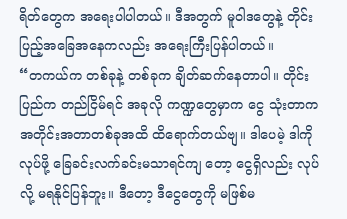ရိတ်တွေက အရေးပါပါတယ်။ ဒီအတွက် မူဝါဒတွေနဲ့ တိုင်းပြည့်အခြေအနေကလည်း အရေးကြီးပြန်ပါတယ်။
“တကယ်က တစ်ခုနဲ့ တစ်ခုက ချိတ်ဆက်နေတာပါ။ တိုင်းပြည်က တည်ငြိမ်ရင် အခုလို ကဏ္ဍတွေမှာက ငွေ သုံးတာက အတိုင်းအတာတစ်ခုအထိ ထိရောက်တယ်ဗျ။ ဒါပေမဲ့ ဒါကို လုပ်ဖို့ ခြေခင်းလက်ခင်းမသာရင်ကျ တော့ ငွေရှိလည်း လုပ်လို့ မရနိုင်ပြန်ဘူး။ ဒီတော့ ဒီငွေတွေကို မဖြစ်မ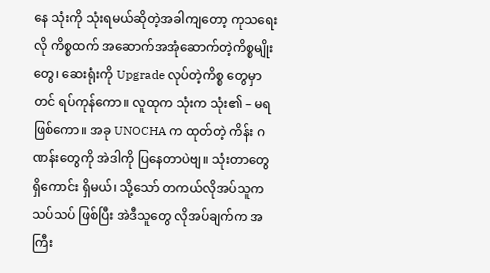နေ သုံးကို သုံးရမယ်ဆိုတဲ့အခါကျတော့ ကုသရေးလို ကိစ္စထက် အဆောက်အအုံဆောက်တဲ့ကိစ္စမျိုးတွေ၊ ဆေးရုံးကို Upgrade လုပ်တဲ့ကိစ္စ တွေမှာတင် ရပ်ကုန်ကော။ လူထုက သုံးက သုံး၏ – မရ ဖြစ်ကော။ အခု UNOCHA က ထုတ်တဲ့ ကိန်း ဂဏန်းတွေကို အဲဒါကို ပြနေတာပဲဗျ။ သုံးတာတွေ ရှိကောင်း ရှိမယ်၊ သို့သော် တကယ်လိုအပ်သူက သပ်သပ် ဖြစ်ပြီး အဲဒီသူတွေ လိုအပ်ချက်က အကြီး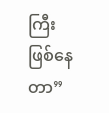ကြီး ဖြစ်နေတာ”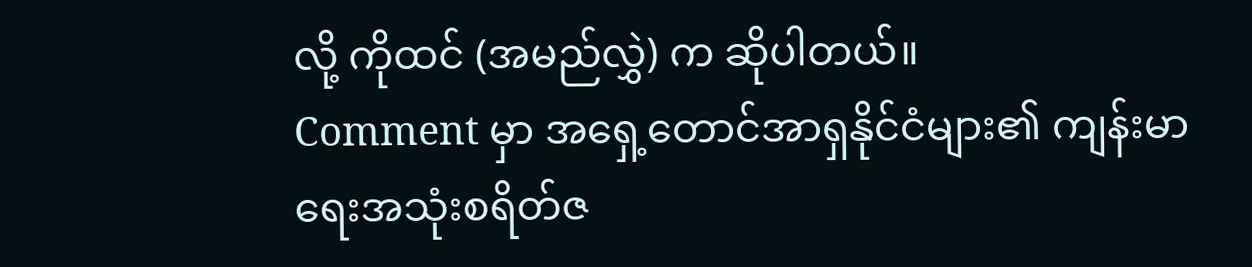လို့ ကိုထင် (အမည်လွှဲ) က ဆိုပါတယ်။
Comment မှာ အရှေ့တောင်အာရှနိုင်ငံများ၏ ကျန်းမာရေးအသုံးစရိတ်ဇ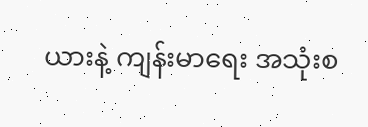ယားနဲ့ ကျန်းမာရေး အသုံးစ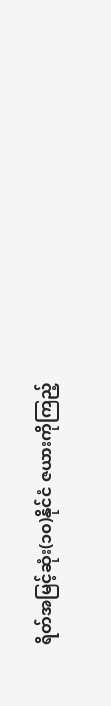ရိတ်အမြင့်ဆုံး(၁၀)နိုင်ငံ ဇယားကိုကြည့်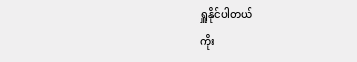ရှူနိုင်ပါတယ်
ကိုး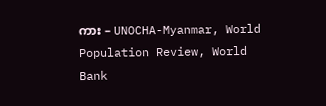ကား – UNOCHA-Myanmar, World Population Review, World Bank